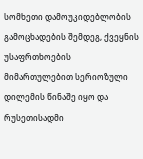სომხეთი დამოუკიდებლობის გამოცხადების შემდეგ, ქვეყნის უსაფრთხოების მიმართულებით სერიოზული დილემის წინაშე იყო და რუსეთისადმი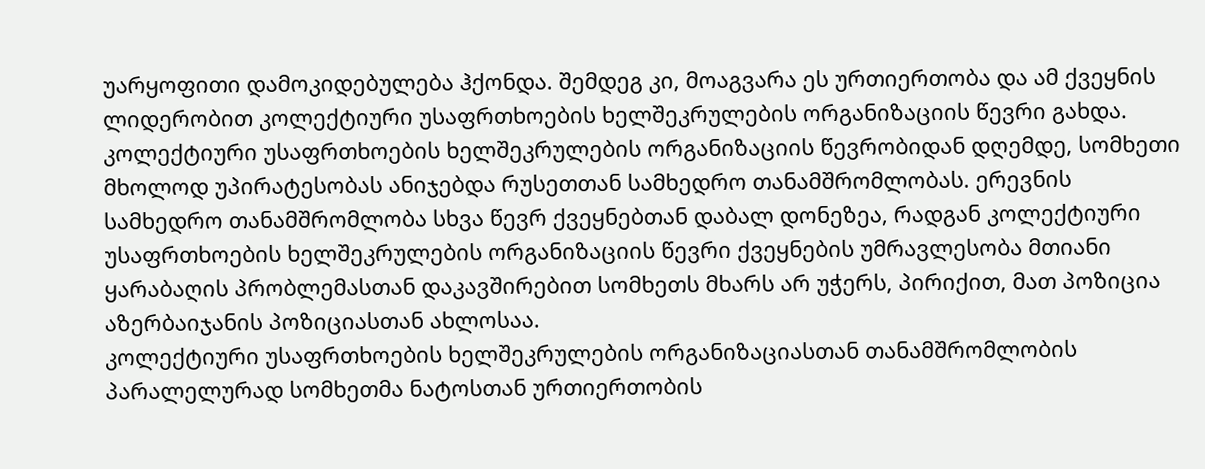უარყოფითი დამოკიდებულება ჰქონდა. შემდეგ კი, მოაგვარა ეს ურთიერთობა და ამ ქვეყნის ლიდერობით კოლექტიური უსაფრთხოების ხელშეკრულების ორგანიზაციის წევრი გახდა.
კოლექტიური უსაფრთხოების ხელშეკრულების ორგანიზაციის წევრობიდან დღემდე, სომხეთი მხოლოდ უპირატესობას ანიჯებდა რუსეთთან სამხედრო თანამშრომლობას. ერევნის სამხედრო თანამშრომლობა სხვა წევრ ქვეყნებთან დაბალ დონეზეა, რადგან კოლექტიური უსაფრთხოების ხელშეკრულების ორგანიზაციის წევრი ქვეყნების უმრავლესობა მთიანი ყარაბაღის პრობლემასთან დაკავშირებით სომხეთს მხარს არ უჭერს, პირიქით, მათ პოზიცია აზერბაიჯანის პოზიციასთან ახლოსაა.
კოლექტიური უსაფრთხოების ხელშეკრულების ორგანიზაციასთან თანამშრომლობის პარალელურად სომხეთმა ნატოსთან ურთიერთობის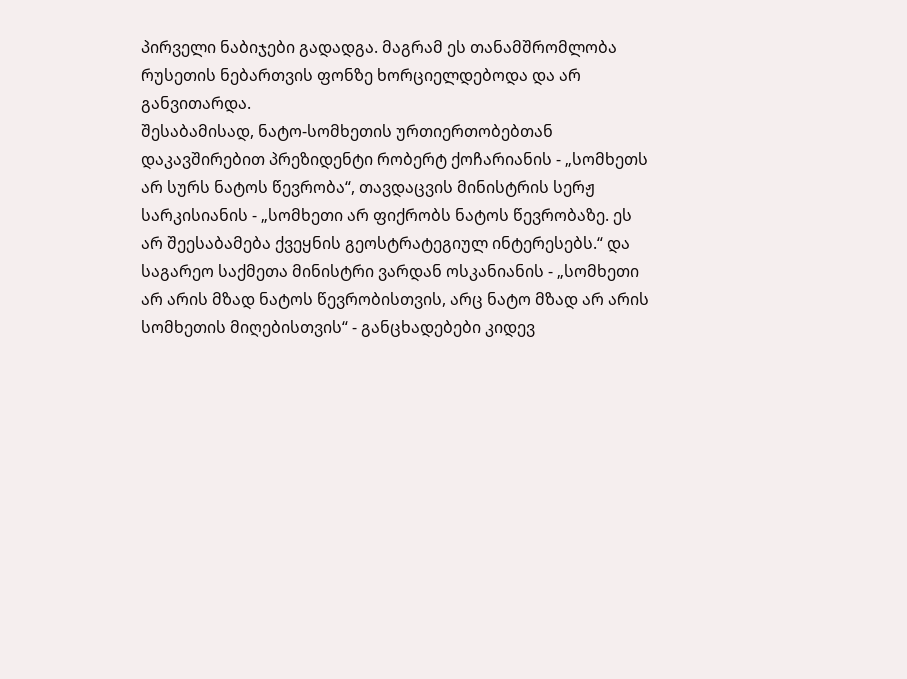პირველი ნაბიჯები გადადგა. მაგრამ ეს თანამშრომლობა რუსეთის ნებართვის ფონზე ხორციელდებოდა და არ განვითარდა.
შესაბამისად, ნატო-სომხეთის ურთიერთობებთან დაკავშირებით პრეზიდენტი რობერტ ქოჩარიანის - „სომხეთს არ სურს ნატოს წევრობა“, თავდაცვის მინისტრის სერჟ სარკისიანის - „სომხეთი არ ფიქრობს ნატოს წევრობაზე. ეს არ შეესაბამება ქვეყნის გეოსტრატეგიულ ინტერესებს.“ და საგარეო საქმეთა მინისტრი ვარდან ოსკანიანის - „სომხეთი არ არის მზად ნატოს წევრობისთვის, არც ნატო მზად არ არის სომხეთის მიღებისთვის“ - განცხადებები კიდევ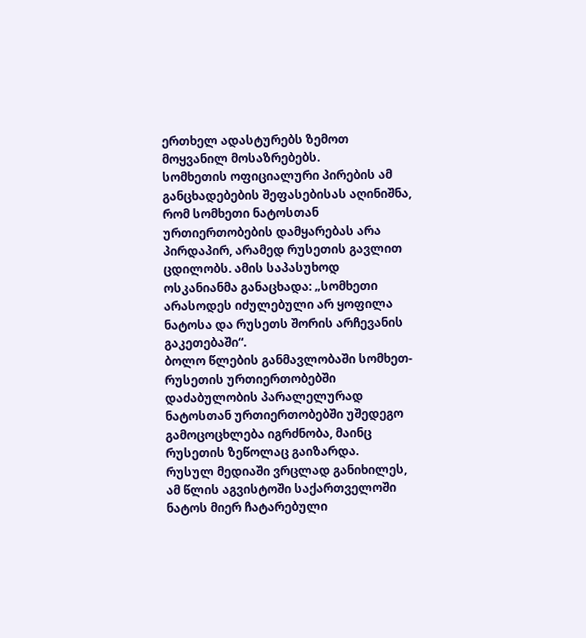ერთხელ ადასტურებს ზემოთ მოყვანილ მოსაზრებებს.
სომხეთის ოფიციალური პირების ამ განცხადებების შეფასებისას აღინიშნა, რომ სომხეთი ნატოსთან ურთიერთობების დამყარებას არა პირდაპირ, არამედ რუსეთის გავლით ცდილობს. ამის საპასუხოდ ოსკანიანმა განაცხადა: „სომხეთი არასოდეს იძულებული არ ყოფილა ნატოსა და რუსეთს შორის არჩევანის გაკეთებაში“.
ბოლო წლების განმავლობაში სომხეთ-რუსეთის ურთიერთობებში დაძაბულობის პარალელურად ნატოსთან ურთიერთობებში უშედეგო გამოცოცხლება იგრძნობა, მაინც რუსეთის ზეწოლაც გაიზარდა.
რუსულ მედიაში ვრცლად განიხილეს, ამ წლის აგვისტოში საქართველოში ნატოს მიერ ჩატარებული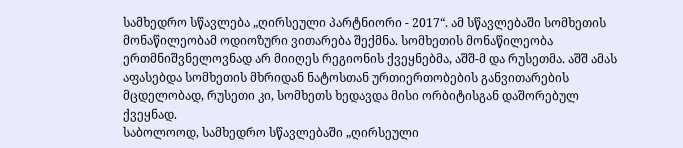სამხედრო სწავლება „ღირსეული პარტნიორი - 2017“. ამ სწავლებაში სომხეთის მონაწილეობამ ოდიოზური ვითარება შექმნა. სომხეთის მონაწილეობა ერთმნიშვნელოვნად არ მიიღეს რეგიონის ქვეყნებმა, აშშ-მ და რუსეთმა. აშშ ამას აფასებდა სომხეთის მხრიდან ნატოსთან ურთიერთობების განვითარების მცდელობად, რუსეთი კი, სომხეთს ხედავდა მისი ორბიტისგან დაშორებულ ქვეყნად.
საბოლოოდ, სამხედრო სწავლებაში „ღირსეული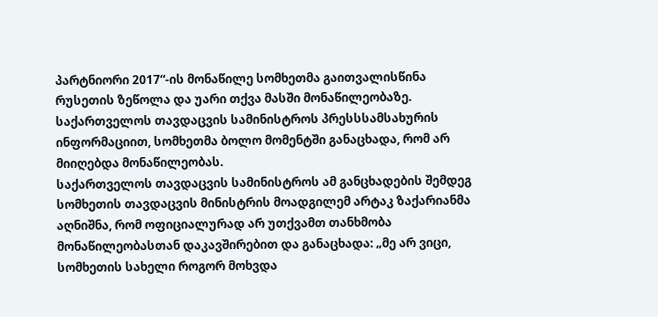პარტნიორი 2017“-ის მონაწილე სომხეთმა გაითვალისწინა რუსეთის ზეწოლა და უარი თქვა მასში მონაწილეობაზე.
საქართველოს თავდაცვის სამინისტროს პრესსსამსახურის ინფორმაციით, სომხეთმა ბოლო მომენტში განაცხადა, რომ არ მიიღებდა მონაწილეობას.
საქართველოს თავდაცვის სამინისტროს ამ განცხადების შემდეგ სომხეთის თავდაცვის მინისტრის მოადგილემ არტაკ ზაქარიანმა აღნიშნა, რომ ოფიციალურად არ უთქვამთ თანხმობა მონაწილეობასთან დაკავშირებით და განაცხადა: „მე არ ვიცი, სომხეთის სახელი როგორ მოხვდა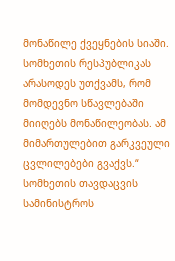მონაწილე ქვეყნების სიაში. სომხეთის რესპუბლიკას არასოდეს უთქვამს, რომ მომდევნო სწავლებაში მიიღებს მონაწილეობას. ამ მიმართულებით გარკვეული ცვლილებები გვაქვს.“
სომხეთის თავდაცვის სამინისტროს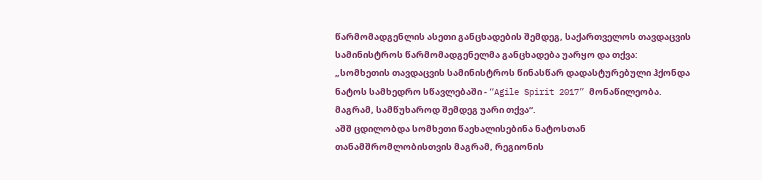წარმომადგენლის ასეთი განცხადების შემდეგ, საქართველოს თავდაცვის სამინისტროს წარმომადგენელმა განცხადება უარყო და თქვა: „სომხეთის თავდაცვის სამინისტროს წინასწარ დადასტურებული ჰქონდა ნატოს სამხედრო სწავლებაში - “Agile Spirit 2017” მონაწილეობა. მაგრამ, სამწუხაროდ შემდეგ უარი თქვა“.
აშშ ცდილობდა სომხეთი წაეხალისებინა ნატოსთან თანამშრომლობისთვის მაგრამ, რეგიონის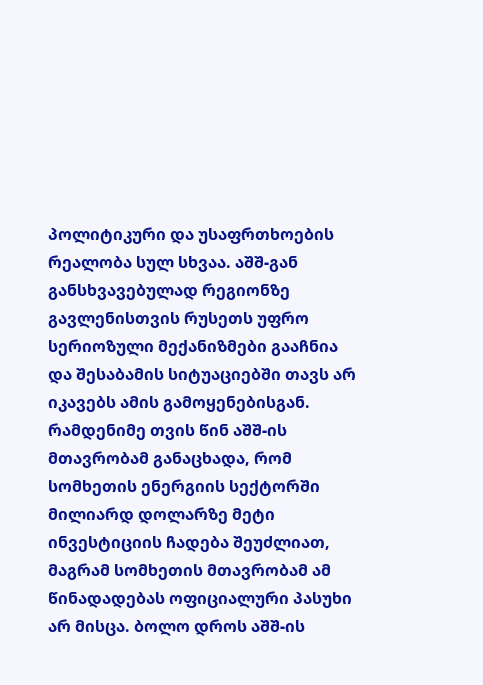პოლიტიკური და უსაფრთხოების რეალობა სულ სხვაა. აშშ-გან განსხვავებულად რეგიონზე გავლენისთვის რუსეთს უფრო სერიოზული მექანიზმები გააჩნია და შესაბამის სიტუაციებში თავს არ იკავებს ამის გამოყენებისგან. რამდენიმე თვის წინ აშშ-ის მთავრობამ განაცხადა, რომ სომხეთის ენერგიის სექტორში მილიარდ დოლარზე მეტი ინვესტიციის ჩადება შეუძლიათ, მაგრამ სომხეთის მთავრობამ ამ წინადადებას ოფიციალური პასუხი არ მისცა. ბოლო დროს აშშ-ის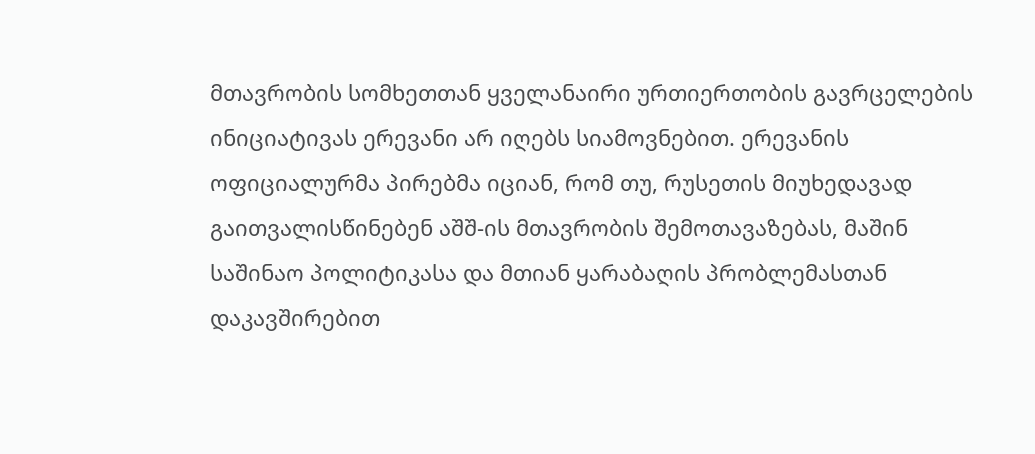მთავრობის სომხეთთან ყველანაირი ურთიერთობის გავრცელების ინიციატივას ერევანი არ იღებს სიამოვნებით. ერევანის ოფიციალურმა პირებმა იციან, რომ თუ, რუსეთის მიუხედავად გაითვალისწინებენ აშშ-ის მთავრობის შემოთავაზებას, მაშინ საშინაო პოლიტიკასა და მთიან ყარაბაღის პრობლემასთან დაკავშირებით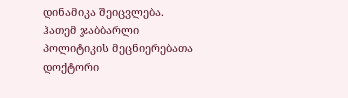დინამიკა შეიცვლება.
ჰათემ ჯაბბარლი
პოლიტიკის მეცნიერებათა დოქტორი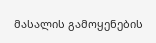მასალის გამოყენების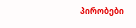პირობები